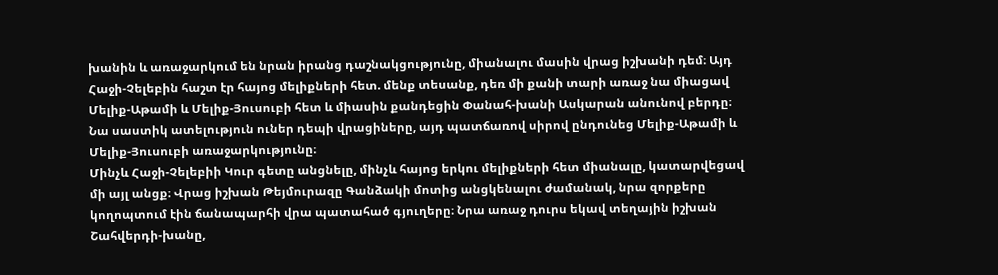խանին և առաջարկում են նրան իրանց դաշնակցությունը, միանալու մասին վրաց իշխանի դեմ։ Այդ Հաջի-Չելեբին հաշտ էր հայոց մելիքների հետ. մենք տեսանք, դեռ մի քանի տարի առաջ նա միացավ Մելիք-Աթամի և Մելիք-Յուսուբի հետ և միասին քանդեցին Փանահ-խանի Ասկարան անունով բերդը։ Նա սաստիկ ատելություն ուներ դեպի վրացիները, այդ պատճառով սիրով ընդունեց Մելիք-Աթամի և Մելիք-Յուսուբի առաջարկությունը։
Մինչև Հաջի-Չելեբիի Կուր գետը անցնելը, մինչև հայոց երկու մելիքների հետ միանալը, կատարվեցավ մի այլ անցք։ Վրաց իշխան Թեյմուրազը Գանձակի մոտից անցկենալու ժամանակ, նրա զորքերը կողոպտում էին ճանապարհի վրա պատահած գյուղերը։ Նրա առաջ դուրս եկավ տեղային իշխան Շահվերդի-խանը,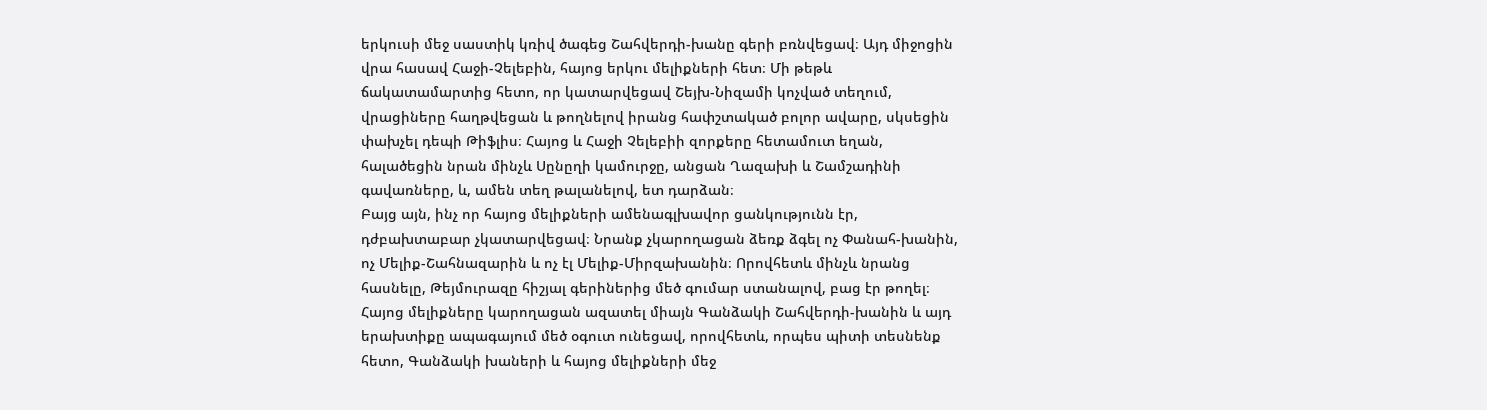երկուսի մեջ սաստիկ կռիվ ծագեց Շահվերդի-խանը գերի բռնվեցավ։ Այդ միջոցին վրա հասավ Հաջի-Չելեբին, հայոց երկու մելիքների հետ։ Մի թեթև ճակատամարտից հետո, որ կատարվեցավ Շեյխ-Նիզամի կոչված տեղում, վրացիները հաղթվեցան և թողնելով իրանց հափշտակած բոլոր ավարը, սկսեցին փախչել դեպի Թիֆլիս։ Հայոց և Հաջի Չելեբիի զորքերը հետամուտ եղան, հալածեցին նրան մինչև Սընըղի կամուրջը, անցան Ղազախի և Շամշադինի գավառները, և, ամեն տեղ թալանելով, ետ դարձան։
Բայց այն, ինչ որ հայոց մելիքների ամենագլխավոր ցանկությունն էր, դժբախտաբար չկատարվեցավ։ Նրանք չկարողացան ձեռք ձգել ոչ Փանահ-խանին, ոչ Մելիք-Շահնազարին և ոչ էլ Մելիք-Միրզախանին։ Որովհետև մինչև նրանց հասնելը, Թեյմուրազը հիշյալ գերիներից մեծ գումար ստանալով, բաց էր թողել։ Հայոց մելիքները կարողացան ազատել միայն Գանձակի Շահվերդի-խանին և այդ երախտիքը ապագայում մեծ օգուտ ունեցավ, որովհետև, որպես պիտի տեսնենք հետո, Գանձակի խաների և հայոց մելիքների մեջ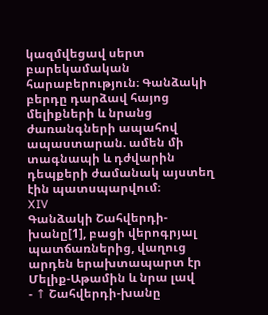կազմվեցավ սերտ բարեկամական հարաբերություն։ Գանձակի բերդը դարձավ հայոց մելիքների և նրանց ժառանգների ապահով ապաստարան. ամեն մի տագնապի և դժվարին դեպքերի ժամանակ այստեղ էին պատսպարվում։
XIV
Գանձակի Շահվերդի-խանը[1], բացի վերոգրյալ պատճառներից, վաղուց արդեն երախտապարտ էր Մելիք-Աթամին և նրա լավ
- ↑ Շահվերդի-խանը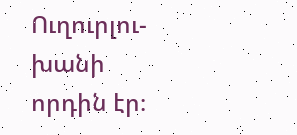Ուղուրլու-խանի որդին էր։